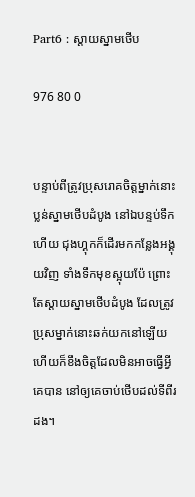Part6 : ស្តាយស្នាមថើប

976 80 0


បន្ទាប់ពីត្រូវប្រុសរោគចិត្តម្នាក់នោះប្លន់ស្នាមថើបដំបូង នៅឯបន្ទប់ទឹកហើយ ជុងហ្គុកក៏ដើរមកកន្លែងអង្គុយវិញ ទាំងទឹកមុខស្អុយប៉ែ ព្រោះតែស្តាយស្នាមថើបដំបូង ដែលត្រូវប្រុសម្នាក់នោះឆក់យកនៅឡើយ ហើយក៏ខឹងចិត្តដែលមិនអាចធ្វើអ្វីគេបាន នៅឲ្យគេចាប់ថើបដល់ទីពីរដង។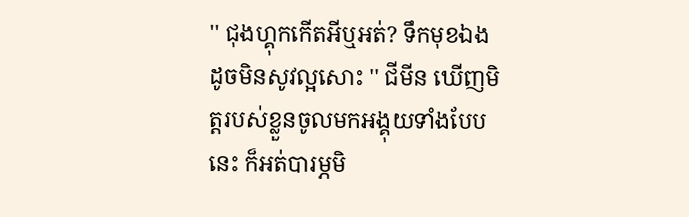'' ជុងហ្គុកកើតអីឬអត់? ទឹកមុខឯងដូចមិនសូវល្អសោះ '' ជីមីន ឃើញមិត្តរបស់ខ្លួនចូលមកអង្គុយទាំងបែបនេះ ក៏អត់បារម្ភមិ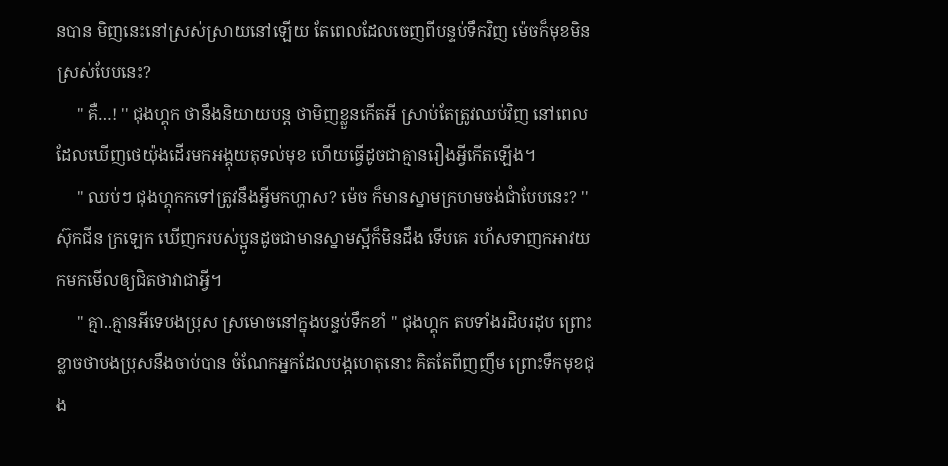នបាន មិញនេះនៅស្រស់ស្រាយនៅឡើយ តែពេលដែលចេញពីបន្ទប់ទឹកវិញ ម៉េចក៏មុខមិនស្រស់បែបនេះ?
     '' គឺ…! '' ជុងហ្គុក ថានឹងនិយាយបន្ត ថាមិញខ្លួនកើតអី ស្រាប់តែត្រូវឈប់វិញ នៅពេលដែលឃើញថេយ៉ុងដើរមកអង្គុយតុទល់មុខ ហើយធ្វើដូចជាគ្មានរឿងអ្វីកើតឡើង។
     '' ឈប់ៗ ជុងហ្គុកកទៅត្រូវនឹងអ្វីមកហ្ហាស? ម៉េច ក៏មានស្នាមក្រហមចង់ជាំបែបនេះ? '' ស៊ុកជីន ក្រឡេក ឃើញករបស់ប្អូនដូចជាមានស្នាមស្អីក៏មិនដឹង ទើបគេ រហ័សទាញកអាវយកមកមើលឲ្យជិតថាវាជាអ្វី។
     '' គ្មា..គ្មានអីទេបងប្រុស ស្រមោចនៅក្នុងបន្ទប់ទឹកខាំ '' ជុងហ្គុក តបទាំងរដិបរដុប ព្រោះខ្លាចថាបងប្រុសនឹងចាប់បាន ចំណែកអ្នកដែលបង្កហេតុនោះ គិតតែពីញញឹម ព្រោះទឹកមុខជុង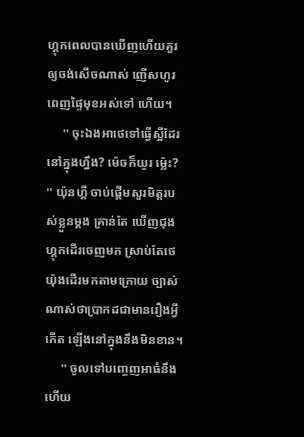ហ្គុកពេលបានឃើញហើយគួរឲ្យចង់សើចណាស់ ញើសហូរពេញផ្ទៃមុខអស់ទៅ ហើយ។
     '' ចុះឯងអាថេទៅធ្វើស្អីដែរនៅក្នុងហ្នឹង? ម៉េចក៏យូរ ម៉្លេះ? '' យ៉ុនហ្គី ចាប់ផ្តើមសួរមិត្តរបស់ខ្លួនម្តង គ្រាន់តែ ឃើញជុងហ្គុកដើរចេញមក ស្រាប់តែថេយ៉ុងដើរមកតាមក្រោយ ច្បាស់ណាស់ថាប្រាកដជាមានរឿងអ្វីកើត ឡើងនៅក្នុងនឹងមិនខាន។
     '' ចូលទៅបញ្ចេញអាធំនឹងហើយ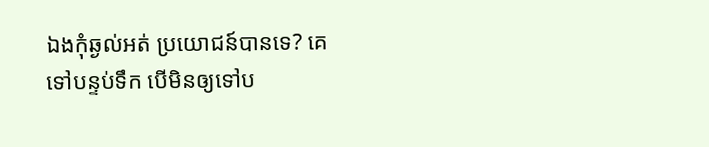ឯងកុំឆ្ងល់អត់ ប្រយោជន៍បានទេ? គេទៅបន្ទប់ទឹក បើមិនឲ្យទៅប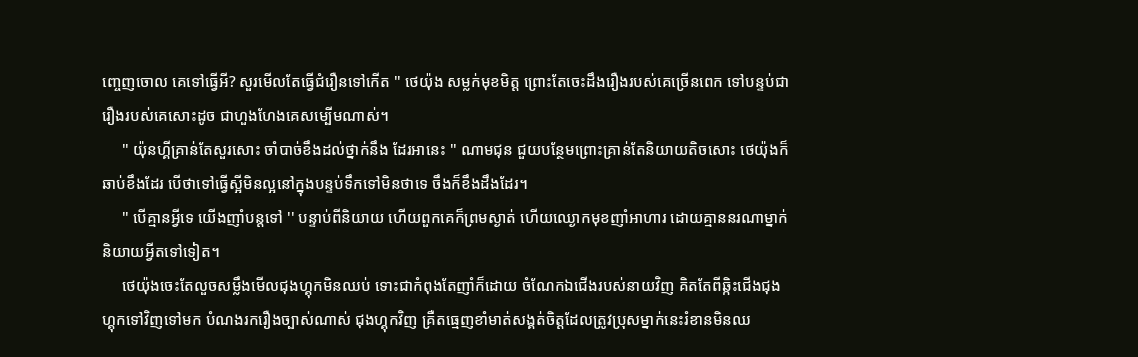ញ្ចេញចោល គេទៅធ្វើអី? សួរមើលតែធ្វើជំរឿនទៅកើត '' ថេយ៉ុង សម្លក់មុខមិត្ត ព្រោះតែចេះដឹងរឿងរបស់គេច្រើនពេក ទៅបន្ទប់ជារឿងរបស់គេសោះដូច ជាហួងហែងគេសម្បើមណាស់។
     '' យ៉ុនហ្គីគ្រាន់តែសួរសោះ ចាំបាច់ខឹងដល់ថ្នាក់នឹង ដែរអានេះ '' ណាមជុន ជួយបន្ថែមព្រោះគ្រាន់តែនិយាយតិចសោះ ថេយ៉ុងក៏ឆាប់ខឹងដែរ បើថាទៅធ្វើស្អីមិនល្អនៅក្នុងបន្ទប់ទឹកទៅមិនថាទេ ចឹងក៏ខឹងដឹងដែរ។
     '' បើគ្មានអ្វីទេ យើងញាំបន្តទៅ '' បន្ទាប់ពីនិយាយ ហើយពួកគេក៏ព្រមស្ងាត់ ហើយឈ្ងោកមុខញាំអាហារ ដោយគ្មាននរណាម្នាក់និយាយអ្វីតទៅទៀត។
     ថេយ៉ុងចេះតែលួចសម្លឹងមើលជុងហ្គុកមិនឈប់ ទោះជាកំពុងតែញាំក៏ដោយ ចំណែកឯជើងរបស់នាយវិញ គិតតែពីឆ្កិះជើងជុងហ្គុកទៅវិញទៅមក បំណងរករឿងច្បាស់ណាស់ ជុងហ្គុកវិញ គ្រឺតធ្មេញខាំមាត់សង្គត់ចិត្តដែលត្រូវប្រុសម្នាក់នេះរំខានមិនឈ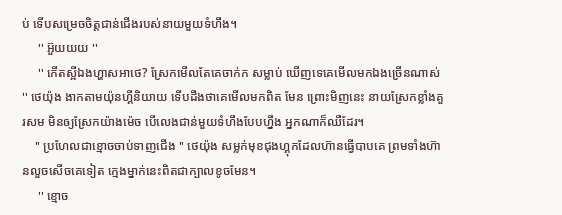ប់ ទើបសម្រេចចិត្តជាន់ជើងរបស់នាយមួយទំហឹង។
     '' អ៊ួយយយ ''
     '' កើតស្អីឯងហ្ហាសអាថេ? ស្រែកមើលតែគេចាក់ក សម្លាប់ ឃើញទេគេមើលមកឯងច្រើនណាស់ '' ថេយ៉ុង ងាកតាមយ៉ុនហ្គីនិយាយ ទើបដឹងថាគេមើលមកពិត មែន ព្រោះមិញនេះ នាយស្រែកខ្លាំងគួរសម មិនឲ្យស្រែកយ៉ាងម៉េច បើលេងជាន់មួយទំហឹងបែបហ្នឹង អ្នកណាក៏ឈឺដែរ។
    '' ប្រហែលជាខ្មោចចាប់ទាញជើង '' ថេយ៉ុង សម្លក់មុខជុងហ្គុកដែលហ៊ានធ្វើបាបគេ ព្រមទាំងហ៊ានលួចសើចគេទៀត ក្មេងម្នាក់នេះពិតជាក្បាលខូចមែន។
     '' ខ្មោច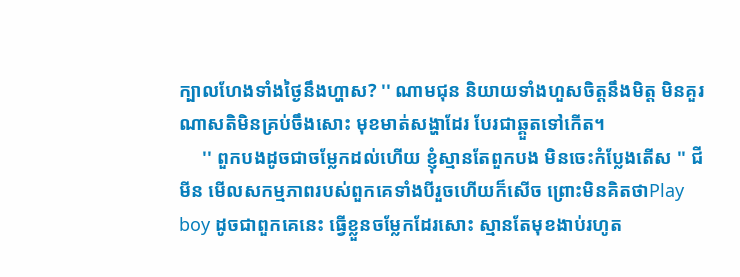ក្បាលហែងទាំងថ្ងៃនឹងហ្ហាស? '' ណាមជុន និយាយទាំងហួសចិត្តនឹងមិត្ត មិនគួរណាសតិមិនគ្រប់ចឹងសោះ មុខមាត់សង្ហាដែរ បែរជាឆ្គួតទៅកើត។
     '' ពួកបងដូចជាចម្លែកដល់ហើយ ខ្ញុំស្មានតែពួកបង មិនចេះកំប្លែងតើស '' ជីមីន មើលសកម្មភាពរបស់ពួកគេទាំងបីរួចហើយក៏សើច ព្រោះមិនគិតថាPlay boy ដូចជាពួកគេនេះ ធ្វើខ្លួនចម្លែកដែរសោះ ស្មានតែមុខងាប់រហូត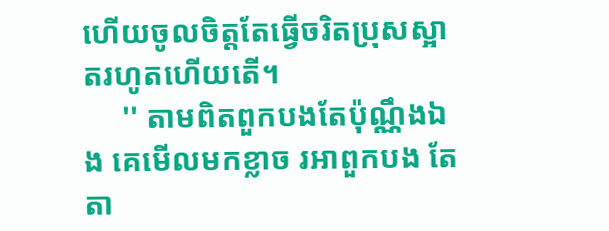ហើយចូលចិត្តតែធ្វើចរិតប្រុសស្អាតរហូតហើយតើ។
     '' តាមពិតពួកបងតែប៉ុណ្ណឹងឯង គេមើលមកខ្លាច រអាពួកបង តែតា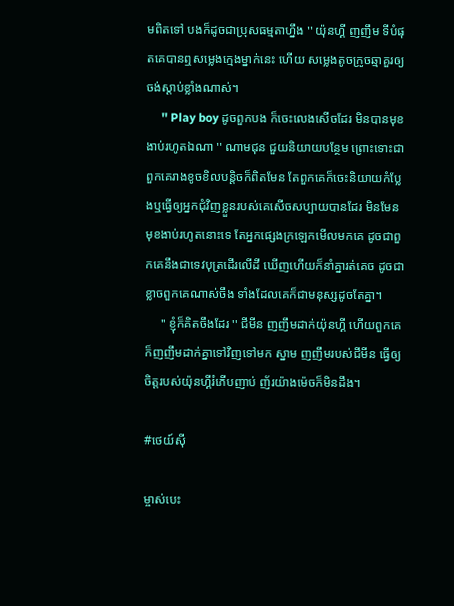មពិតទៅ បងក៏ដូចជាប្រុសធម្មតាហ្នឹង '' យ៉ុនហ្គី ញញឹម ទីបំផុតគេបានឮសម្លេងក្មេងម្នាក់នេះ ហើយ សម្លេងតូចក្រូចឆ្មាគួរឲ្យចង់ស្តាប់ខ្លាំងណាស់។
     '' Play boy ដូចពួកបង ក៏ចេះលេងសើចដែរ មិនបានមុខងាប់រហូតឯណា '' ណាមជុន ជួយនិយាយបន្ថែម ព្រោះទោះជាពួកគេរាងខូចខិលបន្តិចក៏ពិតមែន តែពួកគេក៏ចេះនិយាយកំប្លែងឬធ្វើឲ្យអ្នកជុំវិញខ្លួនរបស់គេសើចសប្បាយបានដែរ មិនមែនមុខងាប់រហូតនោះទេ តែអ្នកផ្សេងក្រឡេកមើលមកគេ ដូចជាពួកគេនឹងជាទេវបុត្រដើរលើដី ឃើញហើយក៏នាំគ្នារត់គេច ដូចជាខ្លាចពួកគេណាស់ចឹង ទាំងដែលគេក៏ជាមនុស្សដូចតែគ្នា។
     '' ខ្ញុំក៏គិតចឹងដែរ '' ជីមីន ញញឹមដាក់យ៉ុនហ្គី ហើយពួកគេក៏ញញឹមដាក់គ្នាទៅវិញទៅមក ស្នាម ញញឹមរបស់ជីមីន ធ្វើឲ្យចិត្តរបស់យ៉ុនហ្គីរំភើបញាប់ ញ័រយ៉ាងម៉េចក៏មិនដឹង។

#ថេយ៍ស៊ី

ម្ចាស់បេះ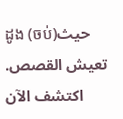ដូង (ចប់)حيث تعيش القصص. اكتشف الآن